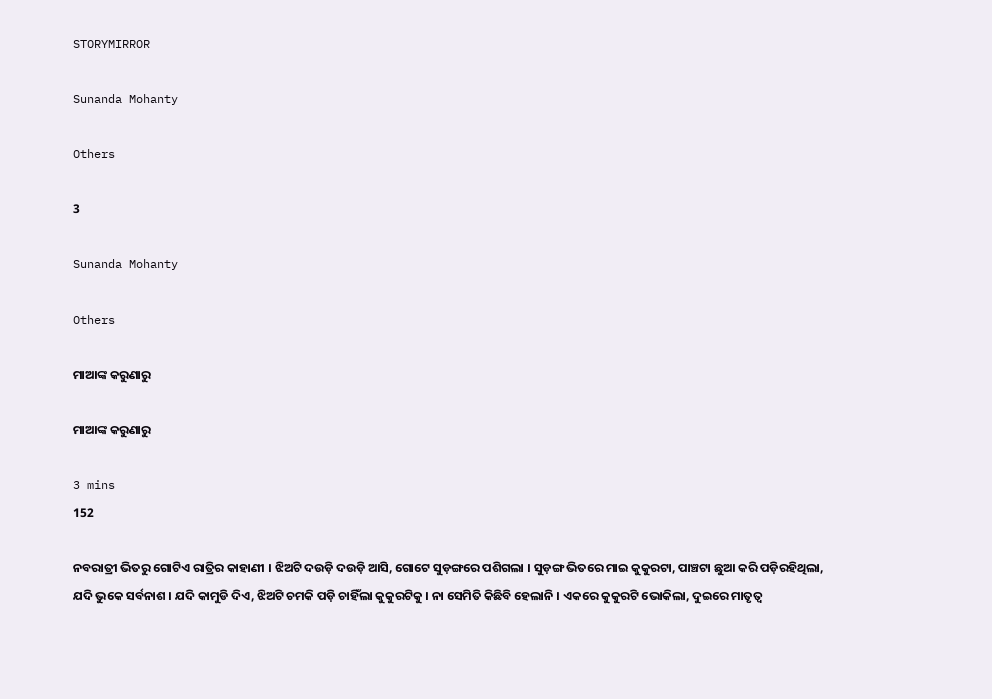STORYMIRROR

Sunanda Mohanty

Others

3

Sunanda Mohanty

Others

ମାଆଙ୍କ କରୁଣାରୁ

ମାଆଙ୍କ କରୁଣାରୁ

3 mins
152

ନବରାତ୍ରୀ ଭିତରୁ ଗୋଟିଏ ରାତ୍ରିର କାହାଣୀ । ଝିଅଟି ଦଉଡ଼ି ଦଉଡ଼ି ଆସି, ଗୋଟେ ସୁଡ଼ଙ୍ଗରେ ପଶିଗଲା । ସୁଡ଼ଙ୍ଗ ଭିତରେ ମାଇ କୁକୁରଟା, ପାଞ୍ଚଟା ଛୁଆ କରି ପଡ଼ିରହିଥିଲା, ଯଦି ଭୁକେ ସର୍ବନାଶ । ଯଦି କାମୁଡି ଦିଏ, ଝିଅଟି ଚମକି ପଡ଼ି ଚାହିଁଲା କୁକୁରଟିକୁ । ନା ସେମିତି କିଛିବି ହେଲାନି । ଏକରେ କୁକୁରଟି ଭୋକିଲା, ଦୁଇରେ ମାତୃତ୍ଵ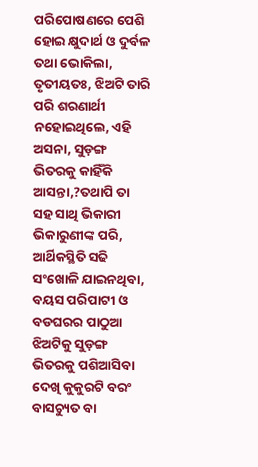ପରିପୋଷଣରେ ପେଶି ହୋଇ କ୍ଷୁଦାର୍ଥ ଓ ଦୁର୍ବଳ ତଥା ଭୋକିଲା, ତୃତୀୟତଃ, ଝିଅଟି ତାରି ପରି ଶରଣାର୍ଥୀ ନହୋଇଥିଲେ, ଏହି ଅସନା, ସୁଡ଼ଙ୍ଗ ଭିତରକୁ କାହିଁକି ଆସନ୍ତା,?ତଥାପି ତା ସହ ସାଥି ଭିକାରୀ ଭିକାରୁଣୀଙ୍କ ପରି, ଆର୍ଥିକସ୍ଥିତି ସଢି ସଂଖୋଳି ଯାଇନଥିବା, ବୟସ ପରିପାଟୀ ଓ ବଡଘରର ପାଠୁଆ ଝିଅଟିକୁ ସୁଡ଼ଙ୍ଗ ଭିତରକୁ ପଶିଆସିବା ଦେଖି କୁକୁରଟି ବରଂ ବାସଚ୍ୟୁତ ବା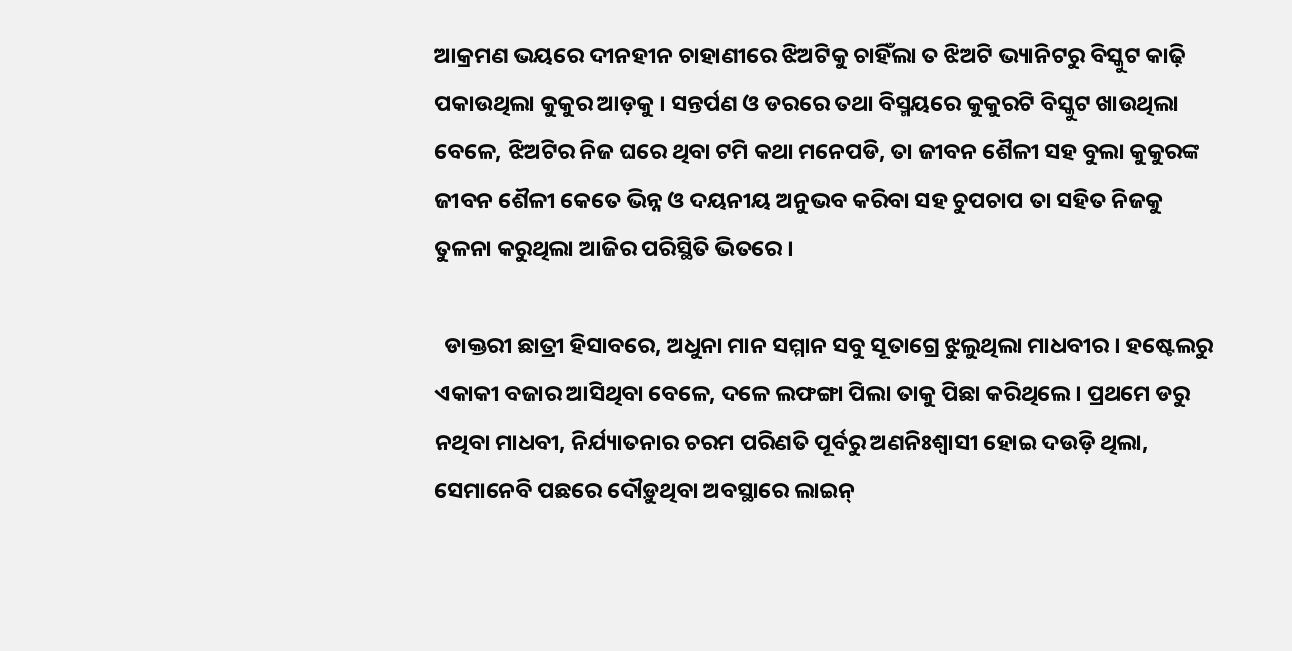ଆକ୍ରମଣ ଭୟରେ ଦୀନହୀନ ଚାହାଣୀରେ ଝିଅଟିକୁ ଚାହିଁଲା ତ ଝିଅଟି ଭ୍ୟାନିଟରୁ ବିସ୍କୁଟ କାଢ଼ି ପକାଉଥିଲା କୁକୁର ଆଡ଼କୁ । ସନ୍ତର୍ପଣ ଓ ଡରରେ ତଥା ବିସ୍ମୟରେ କୁକୁରଟି ବିସ୍କୁଟ ଖାଉଥିଲା ବେଳେ, ଝିଅଟିର ନିଜ ଘରେ ଥିବା ଟମି କଥା ମନେପଡି, ତା ଜୀବନ ଶୈଳୀ ସହ ବୁଲା କୁକୁରଙ୍କ ଜୀବନ ଶୈଳୀ କେତେ ଭିନ୍ନ ଓ ଦୟନୀୟ ଅନୁଭବ କରିବା ସହ ଚୁପଚାପ ତା ସହିତ ନିଜକୁ ତୁଳନା କରୁଥିଲା ଆଜିର ପରିସ୍ଥିତି ଭିତରେ ।

  ଡାକ୍ତରୀ ଛାତ୍ରୀ ହିସାବରେ, ଅଧୁନା ମାନ ସମ୍ମାନ ସବୁ ସୂତାଗ୍ରେ ଝୁଲୁଥିଲା ମାଧବୀର । ହଷ୍ଟେଲରୁ ଏକାକୀ ବଜାର ଆସିଥିବା ବେଳେ, ଦଳେ ଲଫଙ୍ଗା ପିଲା ତାକୁ ପିଛା କରିଥିଲେ । ପ୍ରଥମେ ଡରୁ ନଥିବା ମାଧବୀ, ନିର୍ଯ୍ୟାତନାର ଚରମ ପରିଣତି ପୂର୍ବରୁ ଅଣନିଃଶ୍ୱାସୀ ହୋଇ ଦଉଡ଼ି ଥିଲା, ସେମାନେବି ପଛରେ ଦୌଡ଼ୁଥିବା ଅବସ୍ଥାରେ ଲାଇନ୍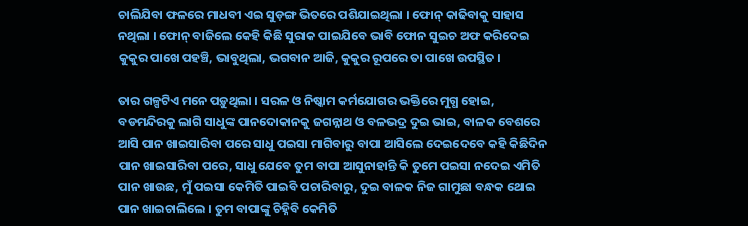ଚାଲିଯିବା ଫଳରେ ମାଧବୀ ଏଇ ସୁଡ଼ଙ୍ଗ ଭିତରେ ପଶିଯାଇଥିଲା । ଫୋନ୍ କାଢିବାକୁ ସାହାସ ନଥିଲା । ଫୋନ୍ ବାଜିଲେ କେହି କିଛି ସୁରାକ ପାଇଯିବେ ଭାବି ଫୋନ ସୁଇଚ ଅଫ କରିଦେଇ କୁକୁର ପାଖେ ପହଞ୍ଚି, ଭାବୁଥିଲା, ଭଗବାନ ଆଜି, କୁକୁର ରୂପରେ ତା ପାଖେ ଉପସ୍ଥିତ ।

ତାର ଗଳ୍ପଟିଏ ମନେ ପଡ଼ୁଥିଲା । ସରଳ ଓ ନିଷ୍କାମ କର୍ମଯୋଗର ଭକ୍ତିରେ ମୁଗ୍ଧ ହୋଇ, ବଡମନ୍ଦିରକୁ ଲାଗି ସାଧୁଙ୍କ ପାନଦୋକାନକୁ ଜଗନ୍ନାଥ ଓ ବଳଭଦ୍ର ଦୁଇ ଭାଇ, ବାଳକ ବେଶରେ ଆସି ପାନ ଖାଇସାରିବା ପରେ ସାଧୁ ପଇସା ମାଗିବାରୁ ବାପା ଆସିଲେ ଦେଇଦେବେ କହି କିଛିଦିନ ପାନ ଖାଇସାରିବା ପରେ, ସାଧୁ ଯେବେ ତୁମ ବାପା ଆସୁନାହାନ୍ତି କି ତୁମେ ପଇସା ନଦେଇ ଏମିତି ପାନ ଖାଉଛ, ମୁଁ ପଇସା କେମିତି ପାଇବି ପଚାରିବାରୁ, ଦୁଇ ବାଳକ ନିଜ ଗାମୁଛା ବନ୍ଧକ ଥୋଇ ପାନ ଖାଇଚାଲିଲେ । ତୁମ ବାପାଙ୍କୁ ଚିହ୍ନିବି କେମିତି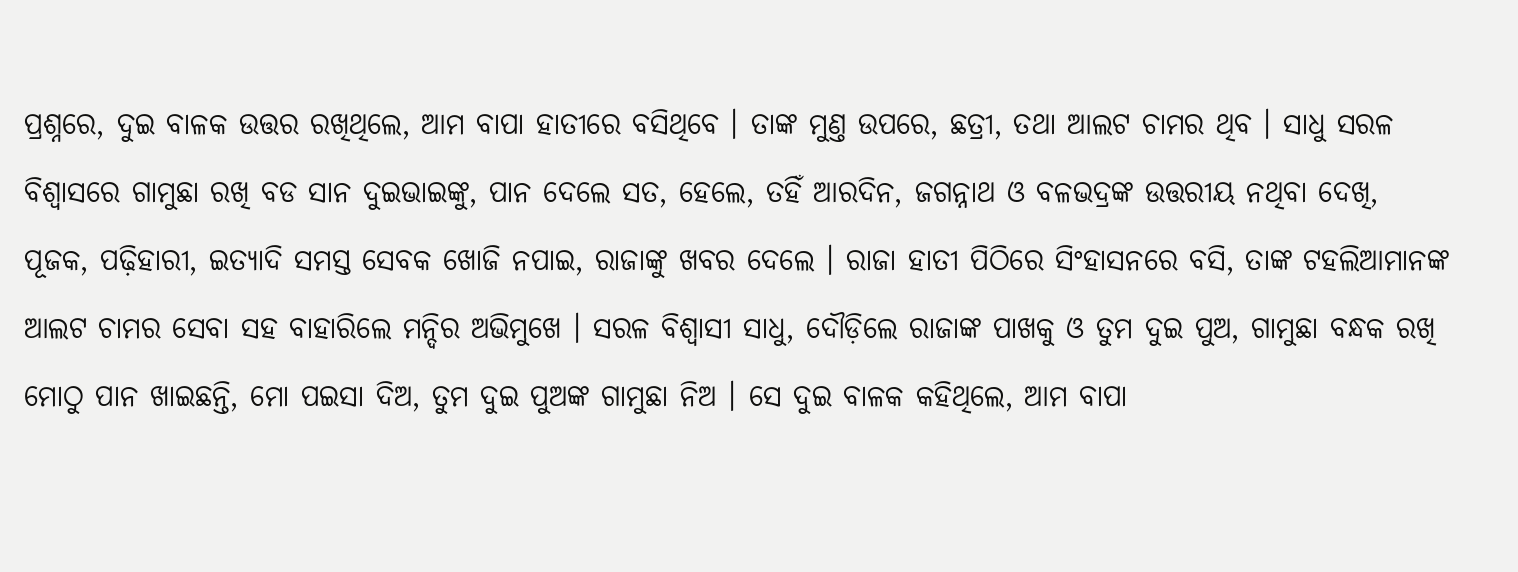ପ୍ରଶ୍ନରେ, ଦୁଇ ବାଳକ ଉତ୍ତର ରଖିଥିଲେ, ଆମ ବାପା ହାତୀରେ ବସିଥିବେ । ତାଙ୍କ ମୁଣ୍ତ ଉପରେ, ଛତ୍ରୀ, ତଥା ଆଲଟ ଚାମର ଥିବ । ସାଧୁ ସରଳ ବିଶ୍ୱାସରେ ଗାମୁଛା ରଖି ବଡ ସାନ ଦୁଇଭାଇଙ୍କୁ, ପାନ ଦେଲେ ସତ, ହେଲେ, ତହିଁ ଆରଦିନ, ଜଗନ୍ନାଥ ଓ ବଳଭଦ୍ରଙ୍କ ଉତ୍ତରୀୟ ନଥିବା ଦେଖି, ପୂଜକ, ପଢ଼ିହାରୀ, ଇତ୍ୟାଦି ସମସ୍ତ ସେବକ ଖୋଜି ନପାଇ, ରାଜାଙ୍କୁ ଖବର ଦେଲେ । ରାଜା ହାତୀ ପିଠିରେ ସିଂହାସନରେ ବସି, ତାଙ୍କ ଟହଲିଆମାନଙ୍କ ଆଲଟ ଚାମର ସେବା ସହ ବାହାରିଲେ ମନ୍ଦିର ଅଭିମୁଖେ । ସରଳ ବିଶ୍ୱାସୀ ସାଧୁ, ଦୌଡ଼ିଲେ ରାଜାଙ୍କ ପାଖକୁ ଓ ତୁମ ଦୁଇ ପୁଅ, ଗାମୁଛା ବନ୍ଧକ ରଖି ମୋଠୁ ପାନ ଖାଇଛନ୍ତି, ମୋ ପଇସା ଦିଅ, ତୁମ ଦୁଇ ପୁଅଙ୍କ ଗାମୁଛା ନିଅ । ସେ ଦୁଇ ବାଳକ କହିଥିଲେ, ଆମ ବାପା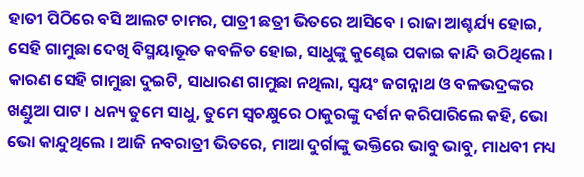ହାତୀ ପିଠିରେ ବସି ଆଲଟ ଚାମର, ପାତ୍ରୀ ଛତ୍ରୀ ଭିତରେ ଆସିବେ । ରାଜା ଆଶ୍ଚର୍ଯ୍ୟ ହୋଇ, ସେହି ଗାମୁଛା ଦେଖି ବିସ୍ମୟାଭୂତ କବଳିତ ହୋଇ, ସାଧୁଙ୍କୁ କୁଣ୍ଢେଇ ପକାଇ କାନ୍ଦି ଉଠିଥିଲେ । କାରଣ ସେହି ଗାମୁଛା ଦୁଇଟି, ସାଧାରଣ ଗାମୁଛା ନଥିଲା, ସ୍ୱୟଂ ଜଗନ୍ନାଥ ଓ ବଳଭଦ୍ରଙ୍କର ଖଣ୍ଡୁଆ ପାଟ । ଧନ୍ୟ ତୁମେ ସାଧୁ, ତୁମେ ସ୍ଵଚକ୍ଷୁରେ ଠାକୁରଙ୍କୁ ଦର୍ଶନ କରିପାରିଲେ କହି, ଭୋ ଭୋ କାନ୍ଦୁଥିଲେ । ଆଜି ନବରାତ୍ରୀ ଭିତରେ, ମାଆ ଦୁର୍ଗାଙ୍କୁ ଭକ୍ତିରେ ଭାବୁ ଭାବୁ, ମାଧବୀ ମଧ୍ୟ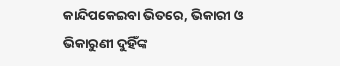କାନ୍ଦିପକେଇବା ଭିତରେ, ଭିକାରୀ ଓ ଭିକାରୁଣୀ ଦୁହିଁଙ୍କ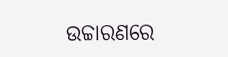ଉଚ୍ଚାରଣରେ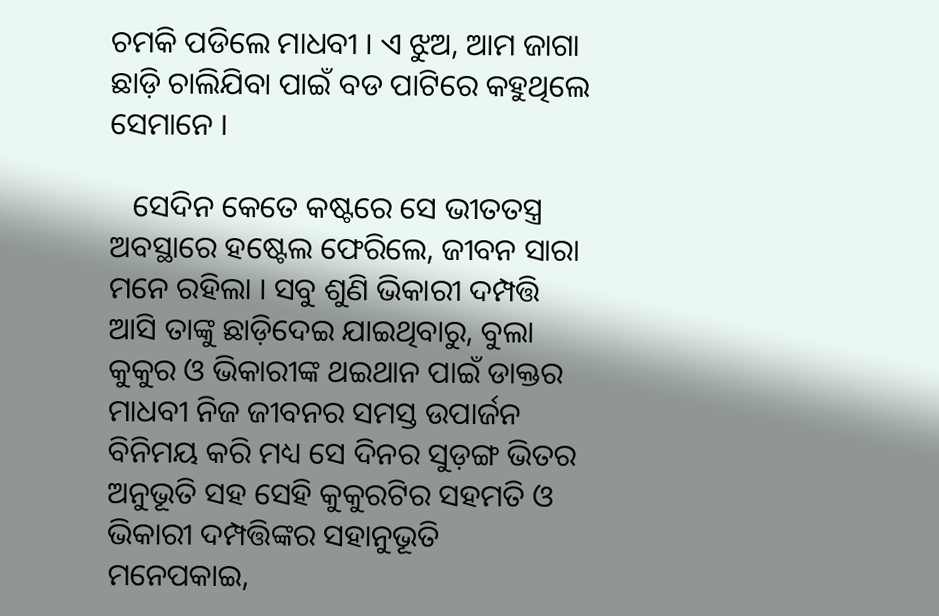ଚମକି ପଡିଲେ ମାଧବୀ । ଏ ଝୁଅ, ଆମ ଜାଗା ଛାଡ଼ି ଚାଲିଯିବା ପାଇଁ ବଡ ପାଟିରେ କହୁଥିଲେ ସେମାନେ ।

   ସେଦିନ କେତେ କଷ୍ଟରେ ସେ ଭୀତତସ୍ତ୍ର ଅବସ୍ଥାରେ ହଷ୍ଟେଲ ଫେରିଲେ, ଜୀବନ ସାରା ମନେ ରହିଲା । ସବୁ ଶୁଣି ଭିକାରୀ ଦମ୍ପତ୍ତି ଆସି ତାଙ୍କୁ ଛାଡ଼ିଦେଇ ଯାଇଥିବାରୁ, ବୁଲା କୁକୁର ଓ ଭିକାରୀଙ୍କ ଥଇଥାନ ପାଇଁ ଡାକ୍ତର ମାଧବୀ ନିଜ ଜୀବନର ସମସ୍ତ ଉପାର୍ଜନ ବିନିମୟ କରି ମଧ୍ୟ ସେ ଦିନର ସୁଡ଼ଙ୍ଗ ଭିତର ଅନୁଭୂତି ସହ ସେହି କୁକୁରଟିର ସହମତି ଓ ଭିକାରୀ ଦମ୍ପତ୍ତିଙ୍କର ସହାନୁଭୂତି ମନେପକାଇ,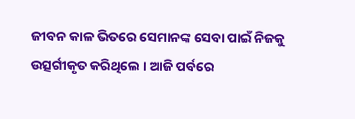ଜୀବନ କାଳ ଭିତରେ ସେମାନଙ୍କ ସେବା ପାଇଁ ନିଜକୁ ଉତ୍ସର୍ଗୀକୃତ କରିଥିଲେ । ଆଜି ପର୍ବରେ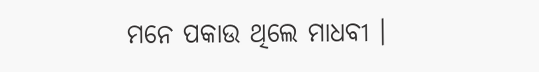ମନେ ପକାଉ ଥିଲେ ମାଧବୀ ।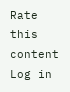Rate this content
Log in